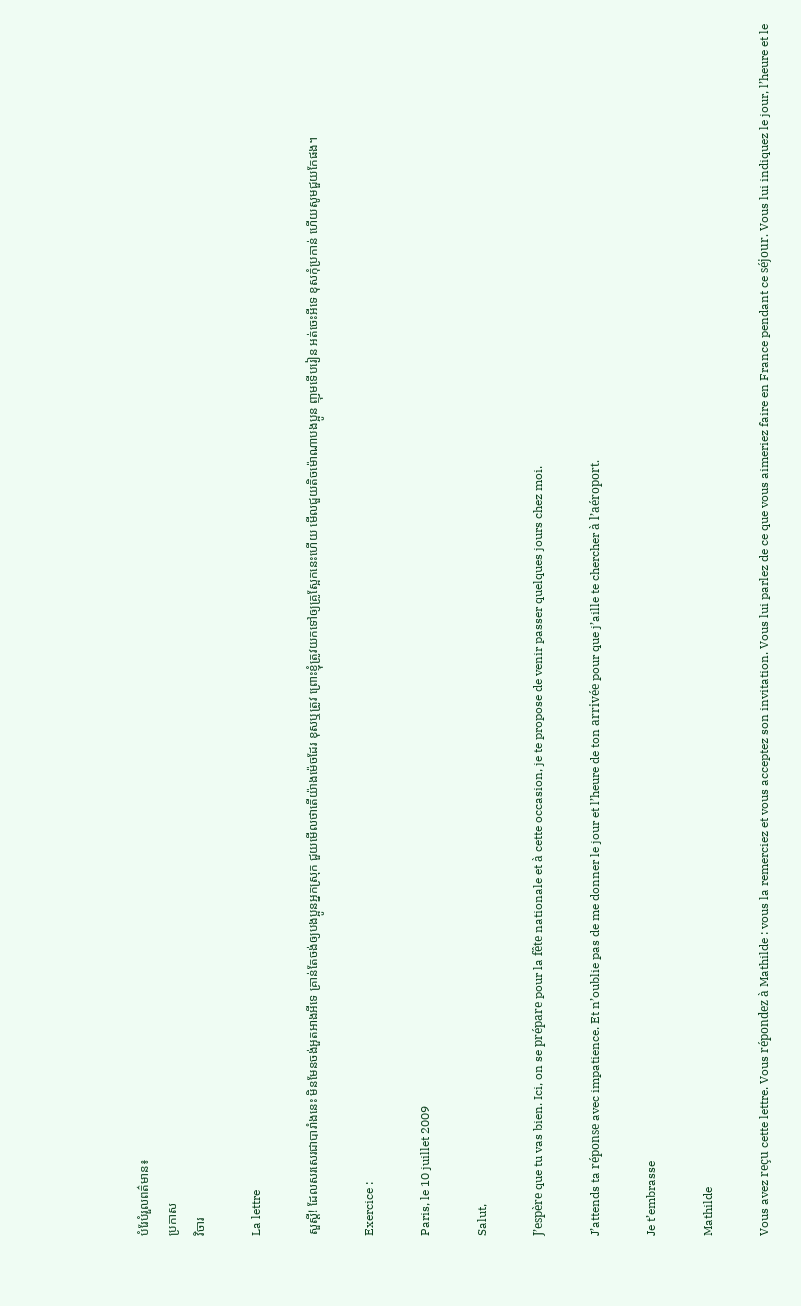បំរែបំរួលពត៌មាន៖
ប្រកាស
វិចារ

La lettre

សួស្តី! ដែលសរសេរជាបារាំងនេះ មិនមែនចង់អួតអាងអីទេ គ្រាន់តែចង់ឲ្យបងប្អូនអ្នកស្រុក ជួយមើលថាតើយ៉ាងម៉េចដែរ ខុសឬត្រូវ ព្រោះខ្ញុំត្រូវយកទៅឲ្យគ្រូស្អែកនេះហើយ មើលជួយតិចម៉ោណាបងប្អូន ញុមទើបរៀន អត់ចេះអីទេ ខុសកុំប្រកាន់ ហើយសូមជួយកែផង។

Exercice :

Paris, le 10 juillet 2009

Salut,

J’espère que tu vas bien. Ici, on se prépare pour la fête nationale et à cette occasion, je te propose de venir passer quelques jours chez moi.

J’attends ta réponse avec impatience. Et n’oublie pas de me donner le jour et l’heure de ton arrivée pour que j’aille te chercher à l’aéroport.

Je t’embrasse

Mathilde

Vous avez reçu cette lettre. Vous répondez à Mathilde : vous la remerciez et vous acceptez son invitation. Vous lui parlez de ce que vous aimeriez faire en France pendant ce séjour. Vous lui indiquez le jour, l’heure et le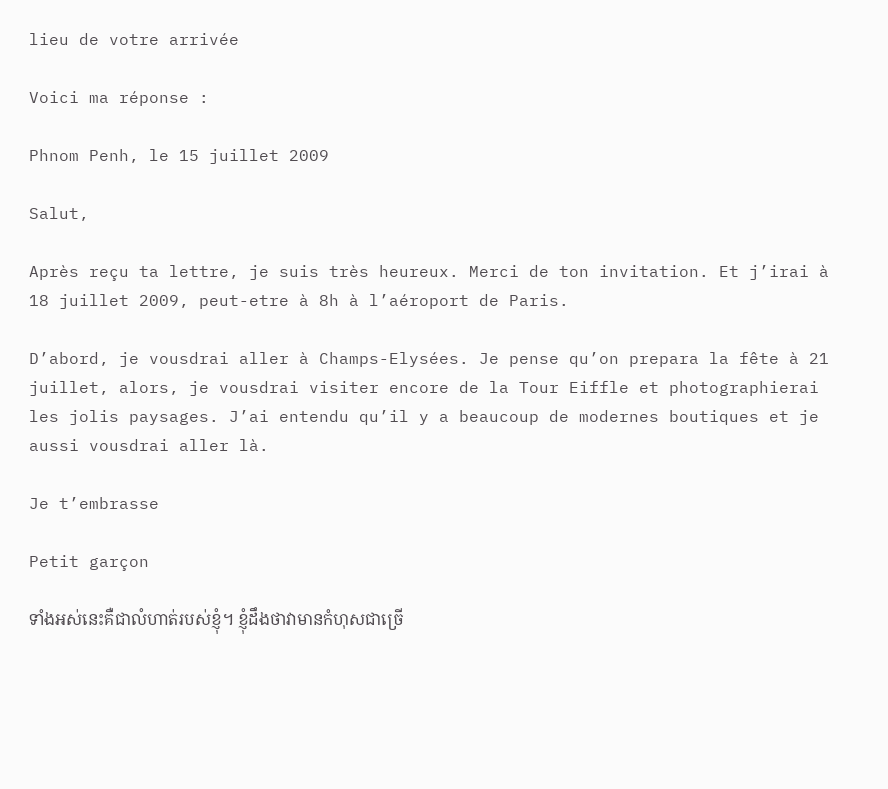lieu de votre arrivée

Voici ma réponse :

Phnom Penh, le 15 juillet 2009

Salut,

Après reçu ta lettre, je suis très heureux. Merci de ton invitation. Et j’irai à 18 juillet 2009, peut-etre à 8h à l’aéroport de Paris.

D’abord, je vousdrai aller à Champs-Elysées. Je pense qu’on prepara la fête à 21 juillet, alors, je vousdrai visiter encore de la Tour Eiffle et photographierai les jolis paysages. J’ai entendu qu’il y a beaucoup de modernes boutiques et je aussi vousdrai aller là.

Je t’embrasse

Petit garçon

ទាំងអស់នេះគឺជាលំហាត់របស់ខ្ញុំ។ ខ្ញុំដឹងថាវាមានកំហុសជាច្រើ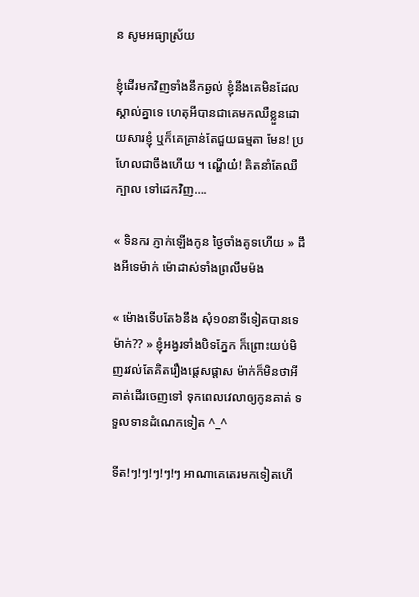ន សូមអធ្យាស្រ័យ

ខ្ញុំដើរមកវិញទាំងនឹកឆ្ងល់ ខ្ញុំនឹងគេមិនដែលស្គាល់គ្នាទេ ហេតុអីបានជាគេមកឈឺខ្លួនដោយសារខ្ញុំ ឬក៏គេគ្រាន់តែជួយធម្មតា មែន! ប្រហែលជាចឹងហើយ ។ ណ្ហើយ៎! គិតនាំតែឈឺក្បាល ទៅដេកវិញ….

« ទិនករ ភ្ញាក់ឡើងកូន ថ្ងៃចាំងគូទហើយ » ដឹងអីទេម៉ាក់ ម៉ោដាស់ទាំងព្រលឹមម៉ង

« ម៉ោងទើបតែ៦នឹង សុំ១០នាទីទៀតបានទេម៉ាក់?? » ខ្ញុំអង្វរទាំងបិទភ្នែក ក៏ព្រោះយប់មិញរវល់តែគិតរឿងផ្តេសផ្តាស ម៉ាក់ក៏មិនថាអី គាត់ដើរចេញទៅ ទុកពេលវេលាឲ្យកូនគាត់ ទទួលទានដំណេកទៀត ^_^

ទីត!ៗ!ៗ!ៗ!ៗ!ៗ អាណាគេតេរមកទៀតហើ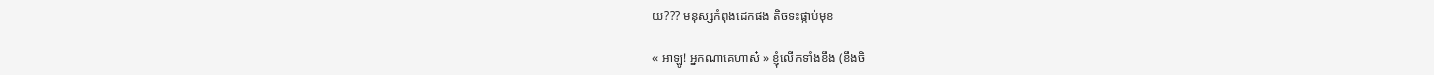យ??? មនុស្សកំពុងដេកផង តិចទះផ្កាប់មុខ

« អាឡូ! អ្នកណាគេហាស៎ » ខ្ញុំលើកទាំងខឹង (ខឹងចិ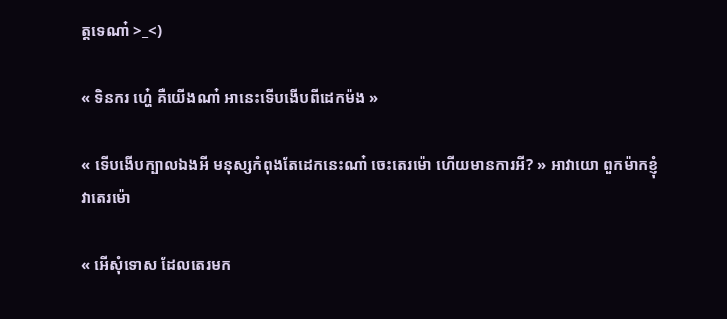ត្តទេណា៎ >_<)

« ទិនករ ហ្ហេ៎ គឺយើងណា៎ អានេះទើបងើបពីដេកម៉ង »

« ទើបងើបក្បាលឯងអី មនុស្សកំពុងតែដេកនេះណា៎ ចេះតេរម៉ោ ហើយមានការអី? » អាវាយោ ពួកម៉ាកខ្ញុំវាតេរម៉ោ

« អើសុំទោស ដែលតេរមក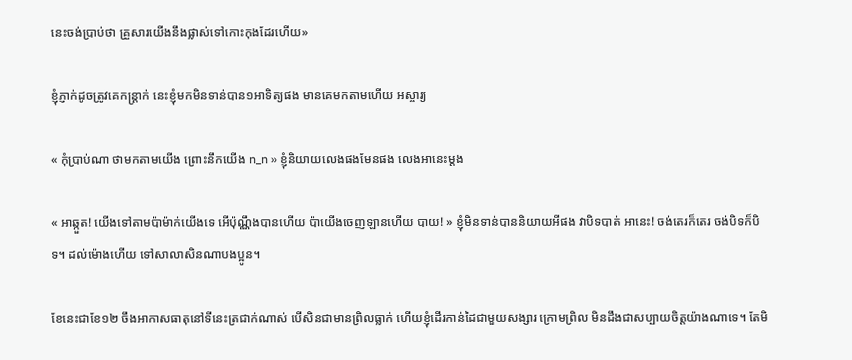នេះចង់ប្រាប់ថា គ្រួសារយើងនឹងផ្លាស់ទៅកោះកុងដែរហើយ»

ខ្ញុំភ្ញាក់ដូចត្រូវគេកន្រ្តាក់ នេះខ្ញុំមកមិនទាន់បាន១អាទិត្យផង មានគេមកតាមហើយ អស្ចារ្យ

« កុំប្រាប់ណា ថាមកតាមយើង ព្រោះនឹកយើង n_n » ខ្ញុំនិយាយលេងផងមែនផង លេងអានេះម្តង

« អាឆ្កួត! យើងទៅតាមប៉ាម៉ាក់យើងទេ អើប៉ុណ្ណឹងបានហើយ ប៉ាយើងចេញឡានហើយ បាយ! » ខ្ញុំមិនទាន់បាននិយាយអីផង វាបិទបាត់ អានេះ! ចង់តេរក៏តេរ ចង់បិទក៏បិទ។ ដល់ម៉ោងហើយ ទៅសាលាសិនណាបងប្អូន។

ខែនេះជាខែ១២ ចឹងអាកាសធាតុនៅទីនេះត្រជាក់ណាស់ បើសិនជាមានព្រិលធ្លាក់ ហើយខ្ញុំដើរកាន់ដៃជាមួយសង្សារ ក្រោមព្រិល មិនដឹងជាសប្បាយចិត្តយ៉ាងណាទេ។ តែមិ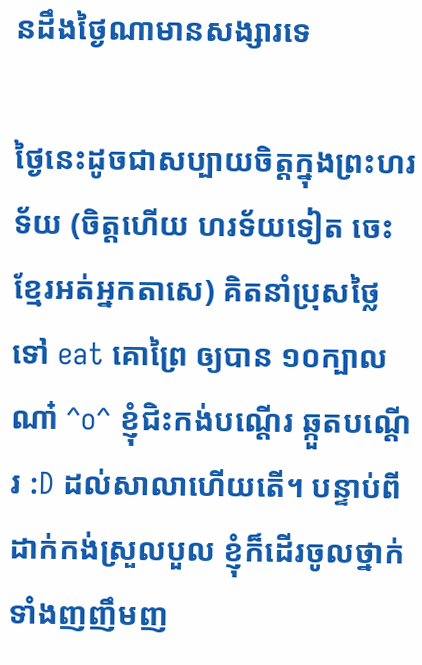នដឹងថ្ងៃណាមានសង្សារទេ

ថ្ងៃនេះដូចជាសប្បាយចិត្តក្នុងព្រះហរទ័យ (ចិត្តហើយ ហរទ័យទៀត ចេះខ្មែរអត់អ្នកតាសេ) គិតនាំប្រុសថ្លៃ ទៅ eat គោព្រៃ ឲ្យបាន ១០ក្បាលណា៎ ^o^ ខ្ញុំជិះកង់បណ្តើរ ឆ្កួតបណ្តើរ :D ដល់សាលាហើយតើ។ បន្ទាប់ពីដាក់កង់ស្រួលបួល ខ្ញុំក៏ដើរចូលថ្នាក់ទាំងញញឹមញ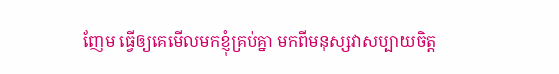ញែម ធ្វើឲ្យគេមើលមកខ្ញុំគ្រប់គ្នា មកពីមនុស្សវាសប្បាយចិត្ត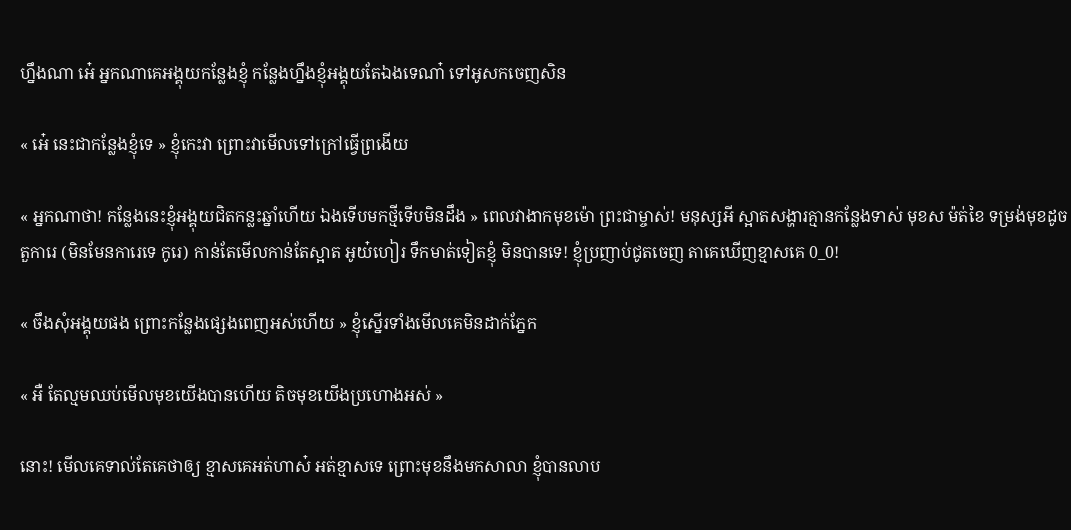ហ្នឹងណា អេ៎ អ្នកណាគេអង្គុយកន្លែងខ្ញុំ កន្លែងហ្នឹងខ្ញុំអង្គុយតែឯងទេណា៎ ទៅអូសកចេញសិន

« អេ៎ នេះជាកន្លែងខ្ញុំទេ » ខ្ញុំកេះវា ព្រោះវាមើលទៅក្រៅធ្វើព្រងើយ

« អ្នកណាថា! កន្លែងនេះខ្ញុំអង្គុយជិតកន្លះឆ្នាំហើយ ឯងទើបមកថ្មីទើបមិនដឹង » ពេលវាងាកមុខម៉ោ ព្រះជាម្ចាស់! មនុស្សអី ស្អាតសង្ហារគ្មានកន្លែងទាស់ មុខស ម៉ត់ខៃ ទម្រង់មុខដូចតួការេ (មិនមែនការេទេ កូរេ) កាន់តែមើលកាន់តែស្អាត អូយ៎ហៀរ ទឹកមាត់ទៀតខ្ញុំ មិនបានទេ! ខ្ញុំប្រញាប់ជូតចេញ តាគេឃើញខ្មាសគេ 0_0!

« ចឹងសុំអង្គុយផង ព្រោះកន្លែងផ្សេងពេញអស់ហើយ » ខ្ញុំស្នើរទាំងមើលគេមិនដាក់ភ្នែក

« អឺ តែល្មមឈប់មើលមុខយើងបានហើយ តិចមុខយើងប្រហោងអស់ »

នោះ! មើលគេទាល់តែគេថាឲ្យ ខ្មាសគេអត់ហាស៎ អត់ខ្មាសទេ ព្រោះមុខនឹងមកសាលា ខ្ញុំបានលាប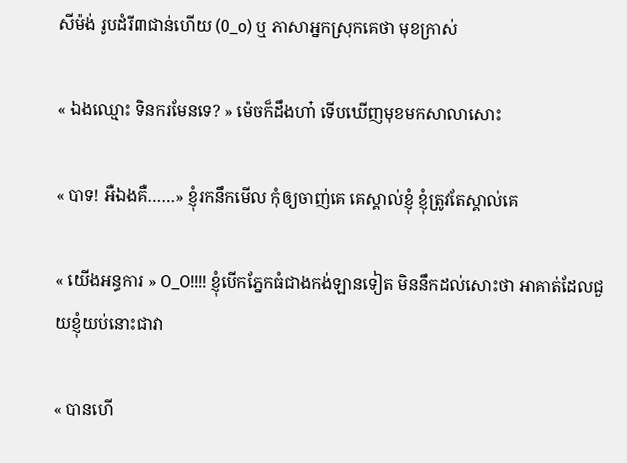សីម៉ង់ រូបដំរី៣ជាន់ហើយ (0_o) ឬ ភាសាអ្នកស្រុកគេថា មុខក្រាស់

« ឯងឈ្មោះ ទិនករមែនទេ? » ម៉េចក៏ដឹងហា៎ ទើបឃើញមុខមកសាលាសោះ

« បាទ! អឺឯងគឺ……» ខ្ញុំរកនឹកមើល កុំឲ្យចាញ់គេ គេស្គាល់ខ្ញុំ ខ្ញុំត្រូវតែស្គាល់គេ

« យើងអន្ធការ » O_O!!!! ខ្ញុំបើកភ្នែកធំជាងកង់ឡានទៀត មិននឹកដល់សោះថា អាគាត់ដែលជួយខ្ញុំយប់នោះជាវា

« បានហើ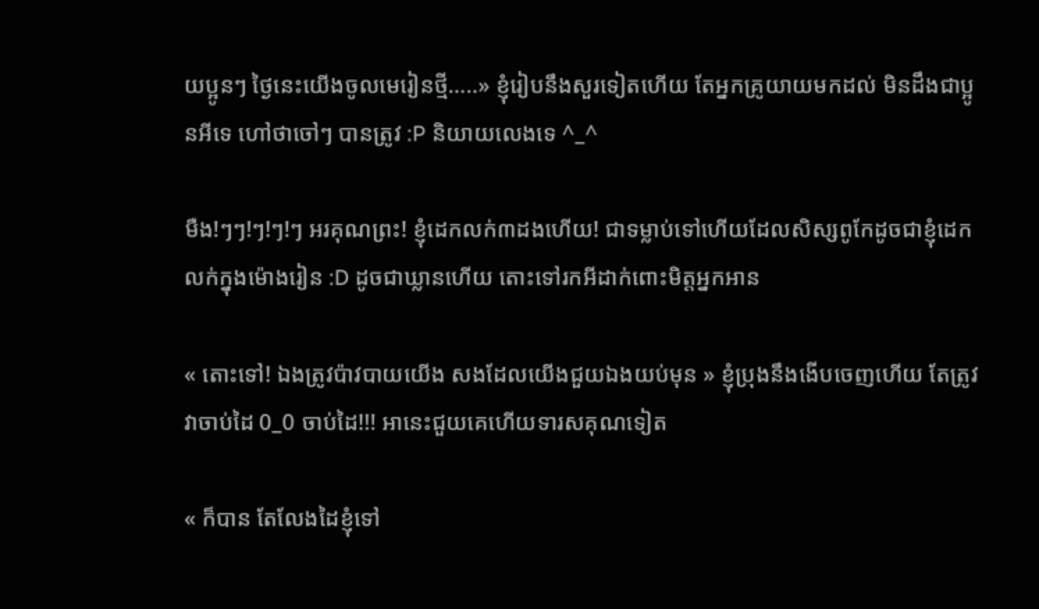យប្អូនៗ ថ្ងៃនេះយើងចូលមេរៀនថ្មី…..» ខ្ញុំរៀបនឹងសួរទៀតហើយ តែអ្នកគ្រូយាយមកដល់ មិនដឹងជាប្អូនអីទេ ហៅថាចៅៗ បានត្រូវ :P និយាយលេងទេ ^_^

មឺង!ៗៗ!ៗ!ៗ!ៗ អរគុណព្រះ! ខ្ញុំដេកលក់៣ដងហើយ! ជាទម្លាប់ទៅហើយដែលសិស្សពូកែដូចជាខ្ញុំដេកលក់ក្នុងម៉ោងរៀន :D ដូចជាឃ្លានហើយ តោះទៅរកអីដាក់ពោះមិត្តអ្នកអាន

« តោះទៅ! ឯងត្រូវប៉ាវបាយយើង សងដែលយើងជួយឯងយប់មុន » ខ្ញុំប្រុងនឹងងើបចេញហើយ តែត្រូវវាចាប់ដៃ 0_0 ចាប់ដៃ!!! អានេះជួយគេហើយទារសគុណទៀត

« ក៏បាន តែលែងដៃខ្ញុំទៅ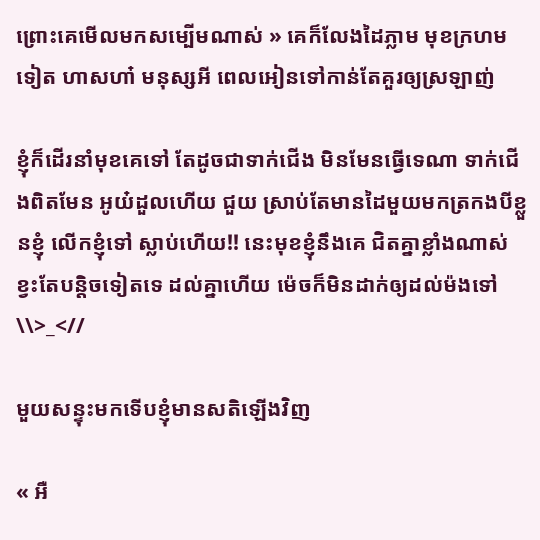ព្រោះគេមើលមកសម្បើមណាស់ » គេក៏លែងដៃភ្លាម មុខក្រហមទៀត ហាសហា៎ មនុស្សអី ពេលអៀនទៅកាន់តែគួរឲ្យស្រឡាញ់

ខ្ញុំក៏ដើរនាំមុខគេទៅ តែដូចជាទាក់ជើង មិនមែនធ្វើទេណា ទាក់ជើងពិតមែន អូយ៎ដួលហើយ ជួយ ស្រាប់តែមានដៃមួយមកត្រកងបីខ្លួនខ្ញុំ លើកខ្ញុំទៅ ស្លាប់ហើយ!! នេះមុខខ្ញុំនឹងគេ ជិតគ្នាខ្លាំងណាស់ ខ្វះតែបន្តិចទៀតទេ ដល់គ្នាហើយ ម៉េចក៏មិនដាក់ឲ្យដល់ម៉ងទៅ \\>_<//

មួយសន្ទុះមកទើបខ្ញុំមានសតិឡើងវិញ

« អឺ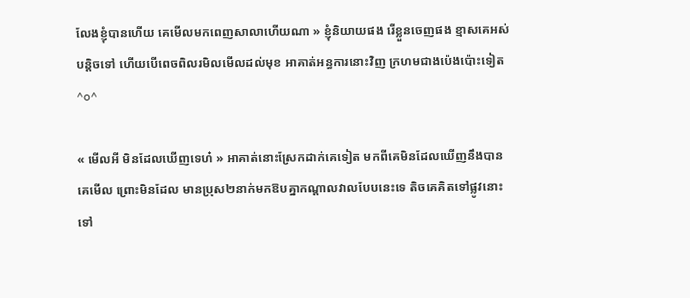លែងខ្ញុំបានហើយ គេមើលមកពេញសាលាហើយណា » ខ្ញុំនិយាយផង រើខ្លួនចេញផង ខ្មាសគេអស់បន្តិចទៅ ហើយបើពេចពិលរមិលមើលដល់មុខ អាគាត់អន្ធការនោះវិញ ក្រហមជាងប៉េងប៉ោះទៀត ^o^

« មើលអី មិនដែលឃើញទេហ៎ » អាគាត់នោះស្រែកដាក់គេទៀត មកពីគេមិនដែលឃើញនឹងបានគេមើល ព្រោះមិនដែល មានប្រុស២នាក់មកឱបគ្នាកណ្តាលវាលបែបនេះទេ តិចគេគិតទៅផ្លូវនោះទៅ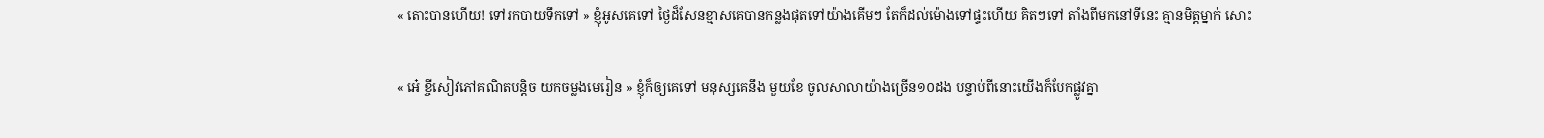« តោះបានហើយ! ទៅរកបាយទឹកទៅ » ខ្ញុំអូសគេទៅ ថ្ងៃដ៏សែនខ្មាសគេបានកន្លងផុតទៅយ៉ាងគើមៗ តែក៏ដល់ម៉ោងទៅផ្ទះហើយ គិតៗទៅ តាំងពីមកនៅទីនេះ គ្មានមិត្តម្នាក់ សោះ

« អេ៎ ខ្ចីសៀវភៅគណិតបន្តិច យកចម្លងមេរៀន » ខ្ញុំក៏ឲ្យគេទៅ មនុស្សគេនឹង មួយខែ ចូលសាលាយ៉ាងច្រើន១០ដង បន្ទាប់ពីនោះយើងក៏បែកផ្លូវគ្នា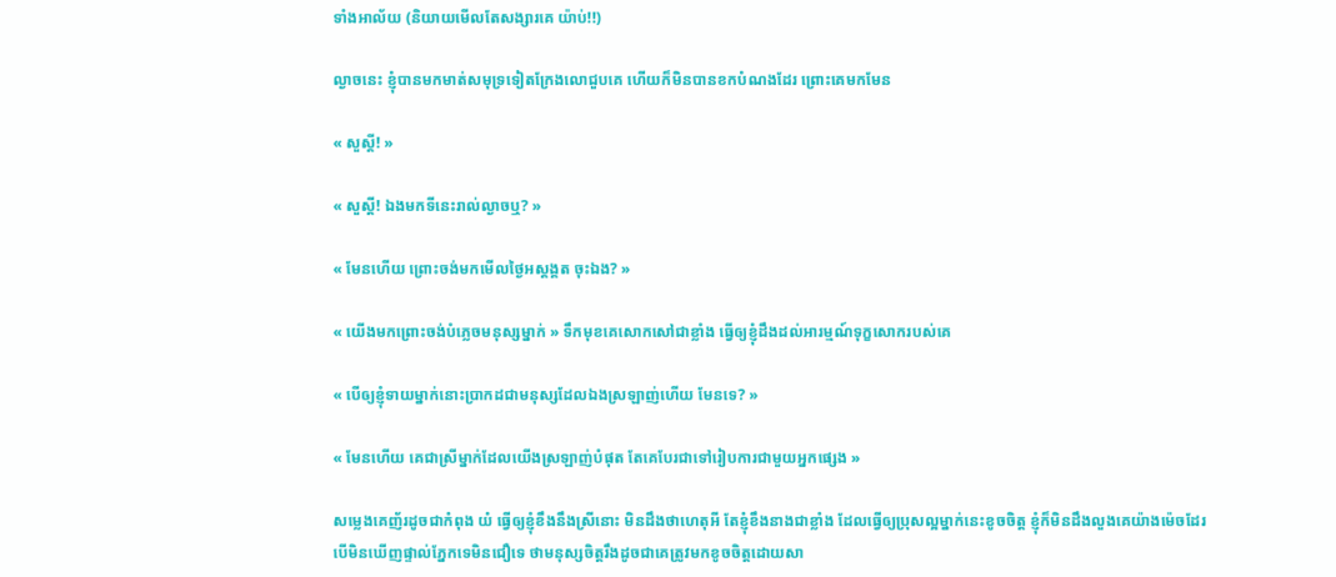ទាំងអាល័យ (និយាយមើលតែសង្សារគេ យ៉ាប់!!)

ល្ងាចនេះ ខ្ញុំបានមកមាត់សមុទ្រទៀតក្រែងលោជួបគេ ហើយក៏មិនបានខកបំណងដែរ ព្រោះគេមកមែន

« សួស្តី! »

« សួស្តី! ឯងមកទីនេះរាល់ល្ងាចឬ? »

« មែនហើយ ព្រោះចង់មកមើលថ្ងៃអស្តង្គត ចុះឯង? »

« យើងមកព្រោះចង់បំភ្លេចមនុស្សម្នាក់ » ទឹកមុខគេសោកសៅជាខ្លាំង ធ្វើឲ្យខ្ញុំដឹងដល់អារម្មណ៍ទុក្ខសោករបស់គេ

« បើឲ្យខ្ញុំទាយម្នាក់នោះប្រាកដជាមនុស្សដែលឯងស្រឡាញ់ហើយ មែនទេ? »

« មែនហើយ គេជាស្រីម្នាក់ដែលយើងស្រឡាញ់បំផុត តែគេបែរជាទៅរៀបការជាមួយអ្នកផ្សេង »

សម្លេងគេញ័រដូចជាកំពុង យំ ធ្វើឲ្យខ្ញុំខឹងនឹងស្រីនោះ មិនដឹងថាហេតុអី តែខ្ញុំខឹងនាងជាខ្លាំង ដែលធ្វើឲ្យប្រុសល្អម្នាក់នេះខូចចិត្ត ខ្ញុំក៏មិនដឹងលួងគេយ៉ាងម៉េចដែរ បើមិនឃើញផ្ទាល់ភ្នែកទេមិនជឿទេ ថាមនុស្សចិត្តរឹងដូចជាគេត្រូវមកខូចចិត្តដោយសា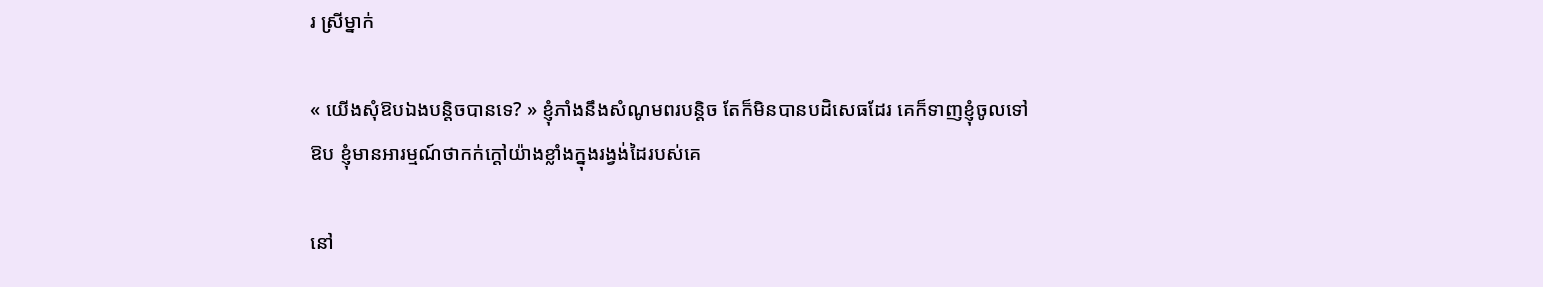រ ស្រីម្នាក់

« យើងសុំឱបឯងបន្តិចបានទេ? » ខ្ញុំភាំងនឹងសំណូមពរបន្តិច តែក៏មិនបានបដិសេធដែរ គេក៏ទាញខ្ញុំចូលទៅឱប ខ្ញុំមានអារម្មណ៍ថាកក់ក្តៅយ៉ាងខ្លាំងក្នុងរង្វង់ដៃរបស់គេ

នៅ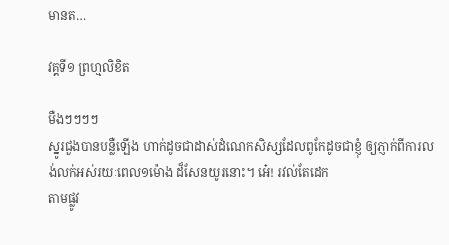មានត…

វគ្គទី១ ព្រហ្មលិខិត

មឺងៗៗៗៗ
ស្នូរជួងបានបន្លឺឡើង ហាក់ដូចជាដាស់ដំណេកសិស្សដែលពូកែដូចជាខ្ញុំ ឲ្យភ្ញាក់ពីការលង់លក់អស់រយៈពេល១ម៉ោង ដ៏សែនយូរនោះ។ អេ៎! រវល់តែដេក
តាមផ្លូវ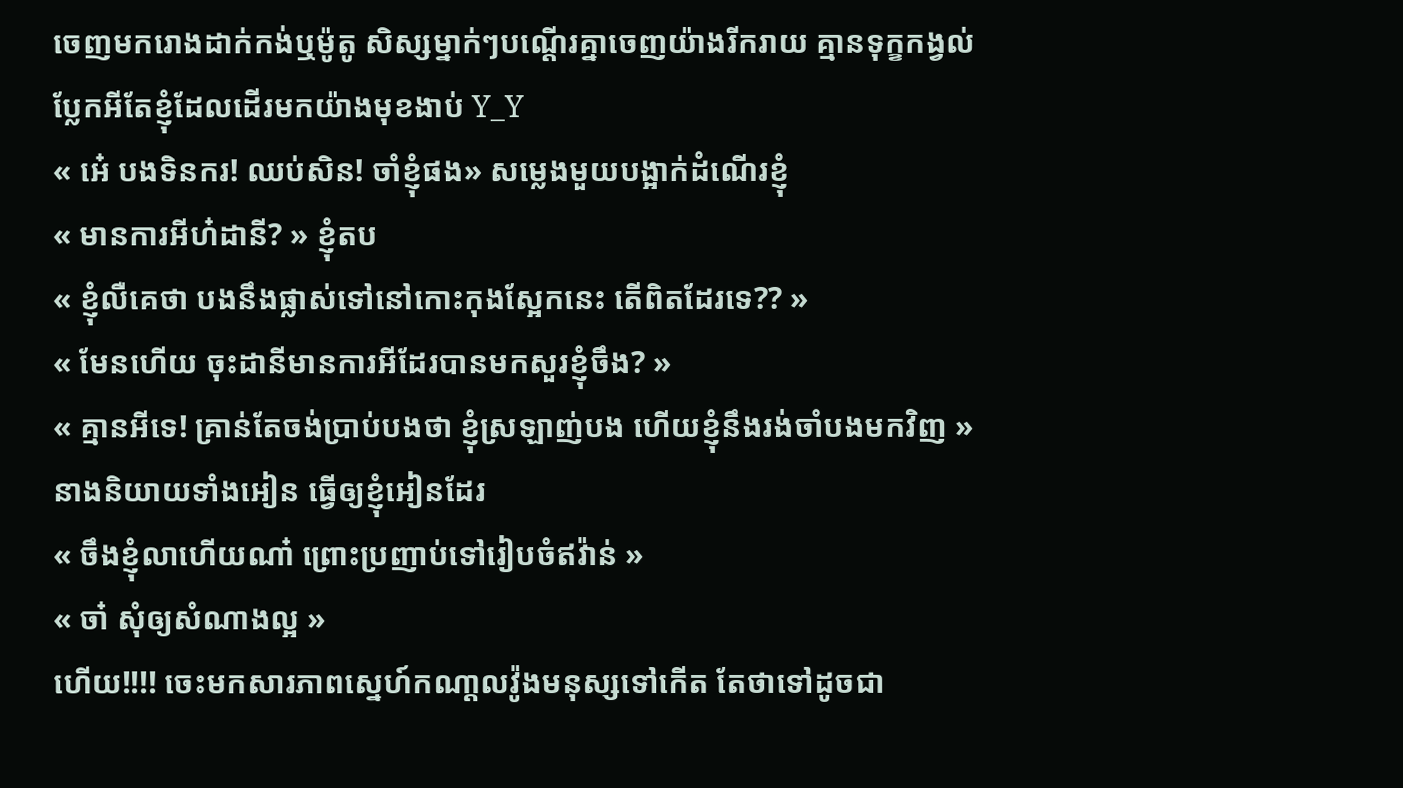ចេញមករោងដាក់កង់ឬម៉ូតូ សិស្សម្នាក់ៗបណ្តើរគ្នាចេញយ៉ាងរីករាយ គ្មានទុក្ខកង្វល់ ប្លែកអីតែខ្ញុំដែលដើរមកយ៉ាងមុខងាប់ Y_Y
« អេ៎ បងទិនករ! ឈប់សិន! ចាំខ្ញុំផង» សម្លេងមួយបង្អាក់ដំណើរខ្ញុំ
« មានការអីហ៎ដានី? » ខ្ញុំតប
« ខ្ញុំលឺគេថា បងនឹងផ្លាស់ទៅនៅកោះកុងស្អែកនេះ តើពិតដែរទេ?? »
« មែនហើយ ចុះដានីមានការអីដែរបានមកសួរខ្ញុំចឹង? »
« គ្មានអីទេ! គ្រាន់តែចង់ប្រាប់បងថា ខ្ញុំស្រឡាញ់បង ហើយខ្ញុំនឹងរង់ចាំបងមកវិញ » នាងនិយាយទាំងអៀន ធ្វើឲ្យខ្ញុំអៀនដែរ
« ចឹងខ្ញុំលាហើយណា៎ ព្រោះប្រញាប់ទៅរៀបចំឥវ៉ាន់ »
« ចា៎ សុំឲ្យសំណាងល្អ »
ហើយ!!!! ចេះមកសារភាពស្នេហ៍កណា្តលវ៉ូងមនុស្សទៅកើត តែថាទៅដូចជា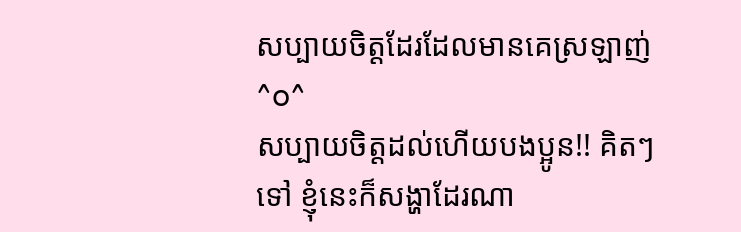សប្បាយចិត្តដែរដែលមានគេស្រឡាញ់ ^o^
សប្បាយចិត្តដល់ហើយបងប្អូន!! គិតៗទៅ ខ្ញុំនេះក៏សង្ហាដែរណា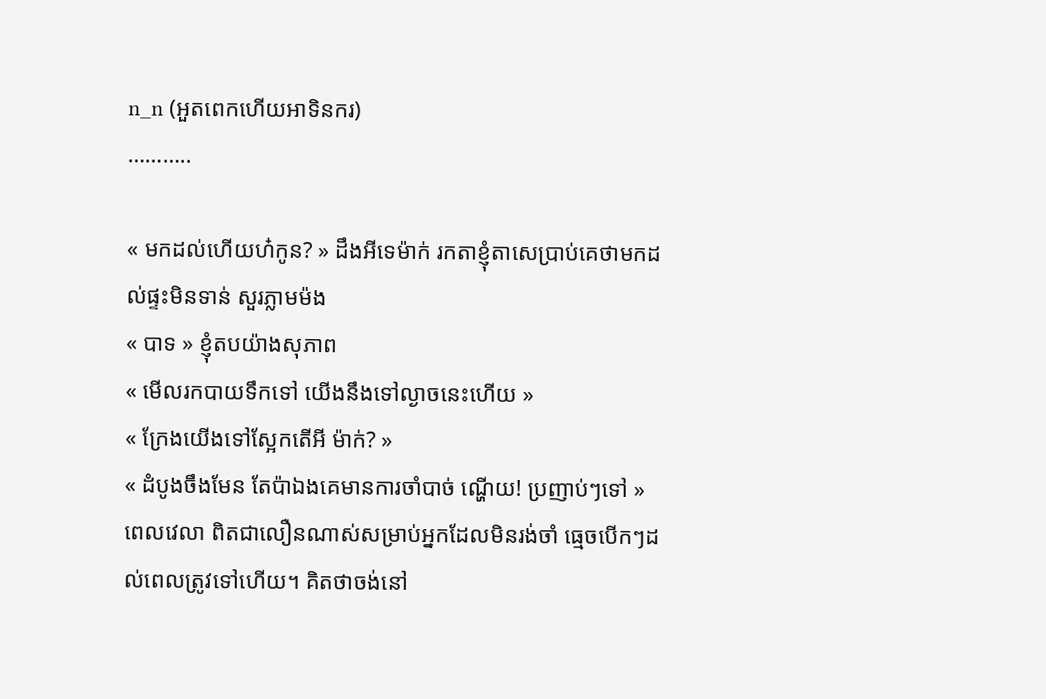n_n (អួតពេកហើយអាទិនករ)
………..

« មកដល់ហើយហ៎កូន? » ដឹងអីទេម៉ាក់ រកតាខ្ញុំតាសេប្រាប់គេថាមកដល់ផ្ទះមិនទាន់ សួរភ្លាមម៉ង
« បាទ » ខ្ញុំតបយ៉ាងសុភាព
« មើលរកបាយទឹកទៅ យើងនឹងទៅល្ងាចនេះហើយ »
« ក្រែងយើងទៅស្អែកតើអី ម៉ាក់? »
« ដំបូងចឹងមែន តែប៉ាឯងគេមានការចាំបាច់ ណ្ហើយ! ប្រញាប់ៗទៅ »
ពេលវេលា ពិតជាលឿនណាស់សម្រាប់អ្នកដែលមិនរង់ចាំ ធ្មេចបើកៗដល់ពេលត្រូវទៅហើយ។ គិតថាចង់នៅ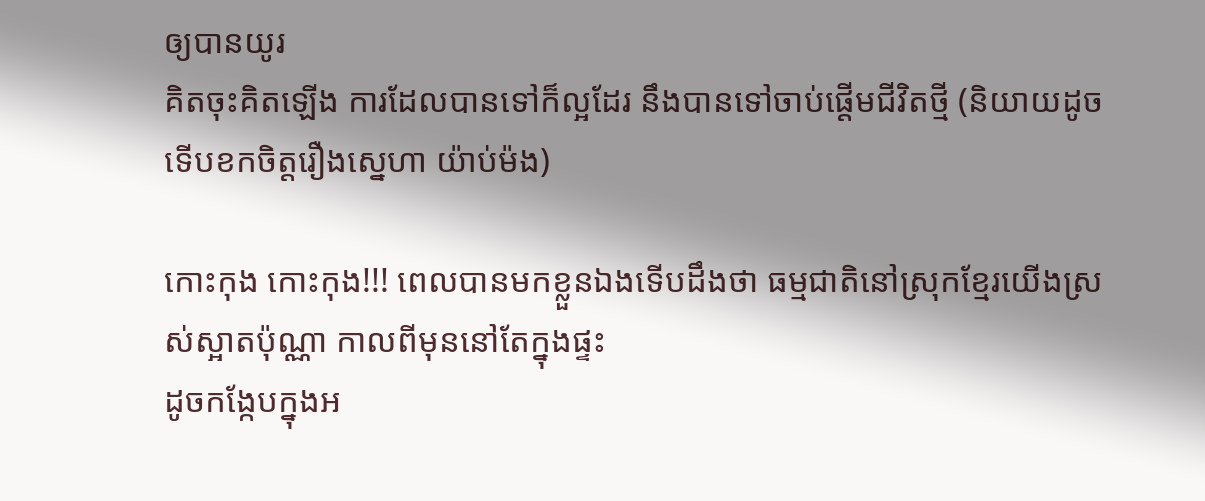ឲ្យបានយូរ
គិតចុះគិតឡើង ការដែលបានទៅក៏ល្អដែរ នឹងបានទៅចាប់ផ្តើមជីវិតថ្មី (និយាយដូចទើបខកចិត្តរឿងស្នេហា យ៉ាប់ម៉ង)

កោះកុង កោះកុង!!! ពេលបានមកខ្លួនឯងទើបដឹងថា ធម្មជាតិនៅស្រុកខ្មែរយើងស្រស់ស្អាតប៉ុណ្ណា កាលពីមុននៅតែក្នុងផ្ទះ
ដូចកង្កែបក្នុងអ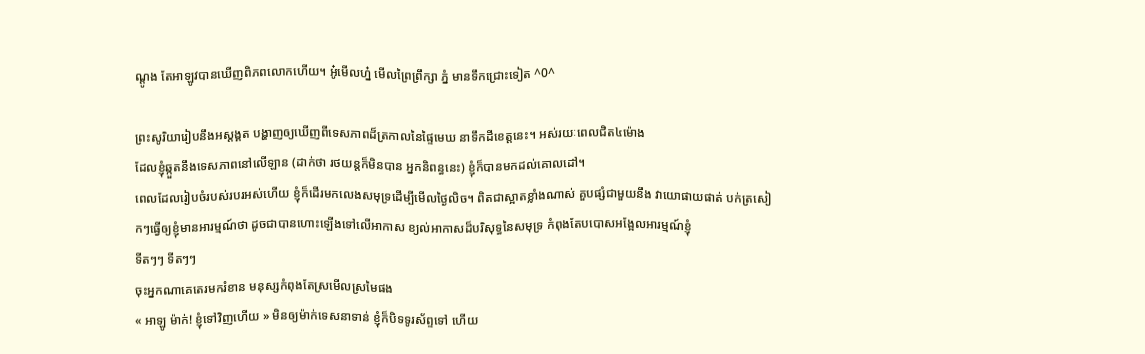ណ្តូង តែអាឡូវបានឃើញពិភពលោកហើយ។ អូ៎មើលហ្ន៎ មើលព្រៃព្រឹក្សា ភ្នំ មានទឹកជ្រោះទៀត ^0^

ព្រះសូរិយារៀបនឹងអស្តង្គត បង្ហាញឲ្យឃើញពីទេសភាពដ៏ត្រកាលនៃផ្ទៃមេឃ នាទឹកដីខេត្តនេះ។ អស់រយៈពេលជិត៤ម៉ោង
ដែលខ្ញុំឆ្កួតនឹងទេសភាពនៅលើឡាន (ដាក់ថា រថយន្តក៏មិនបាន អ្នកនិពន្ធនេះ) ខ្ញុំក៏បានមកដល់គោលដៅ។
ពេលដែលរៀបចំរបស់របរអស់ហើយ ខ្ញុំក៏ដើរមកលេងសមុទ្រដើម្បីមើលថ្ងៃលិច។ ពិតជាស្អាតខ្លាំងណាស់ គួបផ្សំជាមួយនឹង វាយោផាយផាត់ បក់ត្រសៀកៗធ្វើឲ្យខ្ញុំមានអារម្មណ៍ថា ដូចជាបានហោះឡើងទៅលើអាកាស ខ្យល់អាកាសដ៏បរិសុទ្ធនៃសមុទ្រ កំពុងតែបបោសអង្អែលអារម្មណ៍ខ្ញុំ
ទីតៗៗ ទីតៗៗ
ចុះអ្នកណាគេតេរមករំខាន មនុស្សកំពុងតែស្រមើលស្រមៃផង
« អាឡូ ម៉ាក់! ខ្ញុំទៅវិញហើយ » មិនឲ្យម៉ាក់ទេសនាទាន់ ខ្ញុំក៏បិទទូរស័ព្ទទៅ ហើយ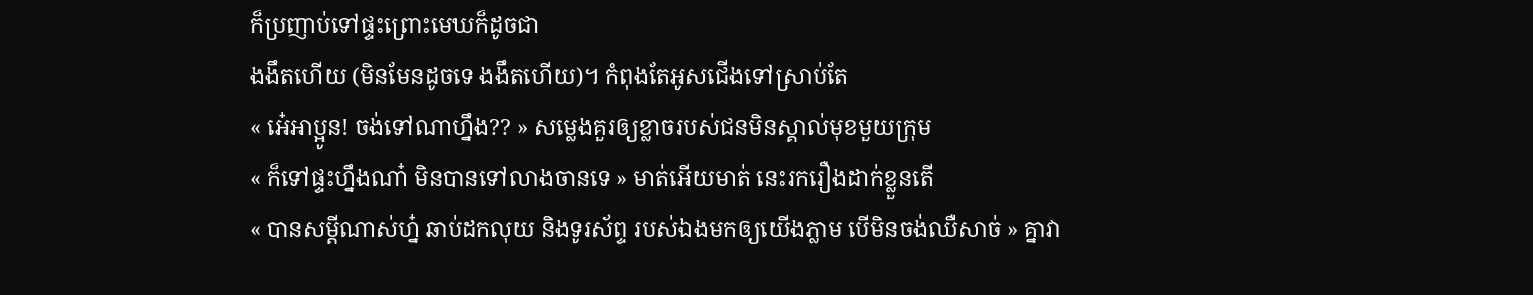ក៏ប្រញាប់ទៅផ្ទះព្រោះមេឃក៏ដូចជា
ងងឹតហើយ (មិនមែនដូចទេ ងងឹតហើយ)។ កំពុងតែអូសជើងទៅស្រាប់តែ
« អេ៎អាប្អូន! ចង់ទៅណាហ្នឹង?? » សម្លេងគួរឲ្យខ្លាចរបស់ជនមិនស្គាល់មុខមួយក្រុម
« ក៏ទៅផ្ទះហ្នឹងណា៎ មិនបានទៅលាងចានទេ » មាត់អើយមាត់ នេះរករឿងដាក់ខ្លួនតើ
« បានសម្តីណាស់ហ្ន៎ ឆាប់ដកលុយ និងទូរស័ព្ទ របស់ឯងមកឲ្យយើងភ្លាម បើមិនចង់ឈឺសាច់ » គ្នាវា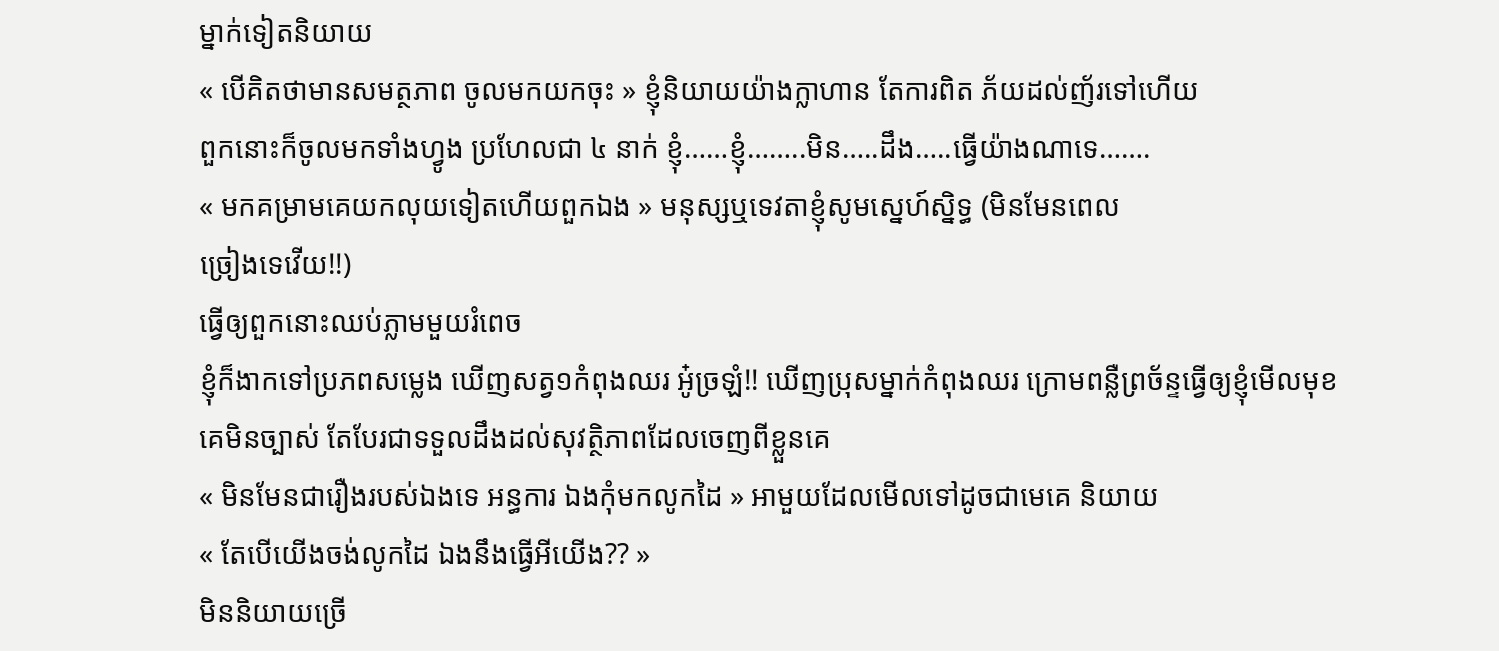ម្នាក់ទៀតនិយាយ
« បើគិតថាមានសមត្ថភាព ចូលមកយកចុះ » ខ្ញុំនិយាយយ៉ាងក្លាហាន តែការពិត ភ័យដល់ញ័រទៅហើយ
ពួកនោះក៏ចូលមកទាំងហ្វូង ប្រហែលជា ៤ នាក់ ខ្ញុំ……ខ្ញុំ……..មិន…..ដឹង…..ធ្វើយ៉ាងណាទេ…….
« មកគម្រាមគេយកលុយទៀតហើយពួកឯង » មនុស្សឬទេវតាខ្ញុំសូមស្នេហ៍ស្និទ្ធ (មិនមែនពេល
ច្រៀងទេវើយ!!)
ធ្វើឲ្យពួកនោះឈប់ភ្លាមមួយរំពេច
ខ្ញុំក៏ងាកទៅប្រភពសម្លេង ឃើញសត្វ១កំពុងឈរ អូ៎ច្រឡំ!! ឃើញប្រុសម្នាក់កំពុងឈរ ក្រោមពន្លឺព្រច័ន្ទធ្វើឲ្យខ្ញុំមើលមុខ
គេមិនច្បាស់ តែបែរជាទទួលដឹងដល់សុវត្ថិភាពដែលចេញពីខ្លួនគេ
« មិនមែនជារឿងរបស់ឯងទេ អន្ធការ ឯងកុំមកលូកដៃ » អាមួយដែលមើលទៅដូចជាមេគេ និយាយ
« តែបើយើងចង់លូកដៃ ឯងនឹងធ្វើអីយើង?? »
មិននិយាយច្រើ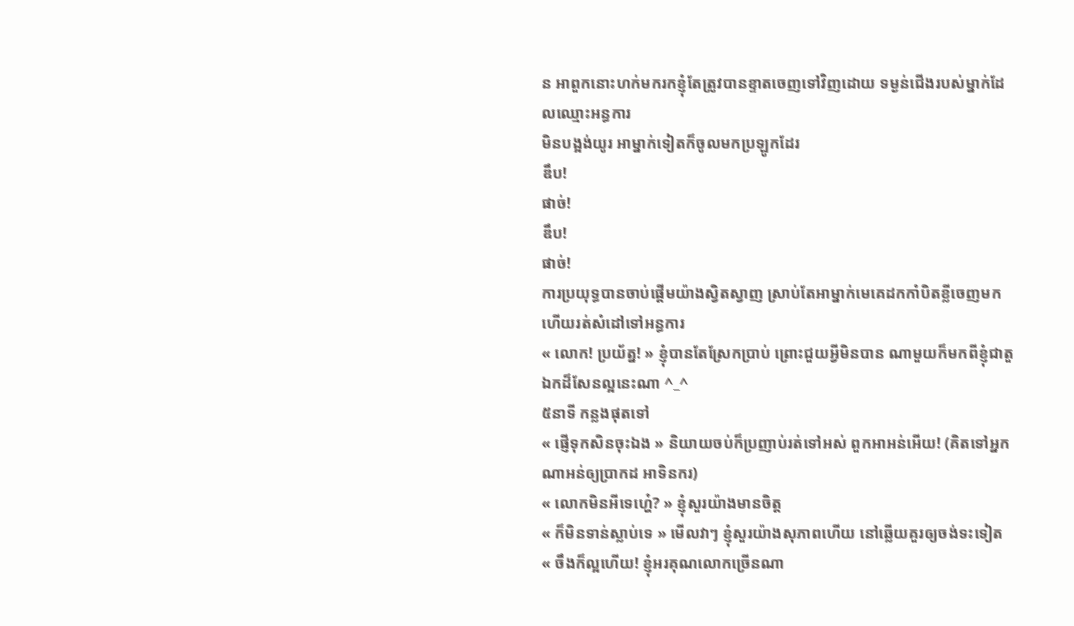ន អាពួកនោះហក់មករកខ្ញុំតែត្រូវបានខ្ទាតចេញទៅវិញដោយ ទម្ងន់ជើងរបស់ម្នាក់ដែលឈ្មោះអន្ធការ
មិនបង្អង់យូរ អាម្នាក់ទៀតក៏ចូលមកប្រឡូកដែរ
ឌឹប!
ផាច់!
ឌឹប!
ផាច់!
ការប្រយុទ្ធបានចាប់ផ្តើមយ៉ាងស្វិតស្វាញ ស្រាប់តែអាម្នាក់មេគេដកកាំបិតខ្លីចេញមក ហើយរត់សំដៅទៅអន្ធការ
« លោក! ប្រយ័ត្ន! » ខ្ញុំបានតែស្រែកប្រាប់ ព្រោះជួយអ្វីមិនបាន ណាមួយក៏មកពីខ្ញុំជាតួឯកដ៏សែនល្អនេះណា ^_^
៥នាទី កន្លងផុតទៅ
« ផ្ញើទុកសិនចុះឯង » និយាយចប់ក៏ប្រញាប់រត់ទៅអស់ ពួកអាអន់អើយ! (គិតទៅអ្នកណាអន់ឲ្យប្រាកដ អាទិនករ)
« លោកមិនអីទេហ្ហេ៎? » ខ្ញុំសួរយ៉ាងមានចិត្ត
« ក៏មិនទាន់ស្លាប់ទេ » មើលវាៗ ខ្ញុំសួរយ៉ាងសុភាពហើយ នៅឆ្លើយគួរឲ្យចង់ទះទៀត
« ចឹងក៏ល្អហើយ! ខ្ញុំអរគុណលោកច្រើនណា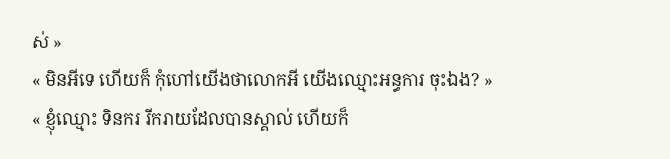ស់ »
« មិនអីទេ ហើយក៏ កុំហៅយើងថាលោកអី យើងឈ្មោះអន្ធការ ចុះឯង? »
« ខ្ញុំឈ្មោះ ទិនករ រីករាយដែលបានស្គាល់ ហើយក៏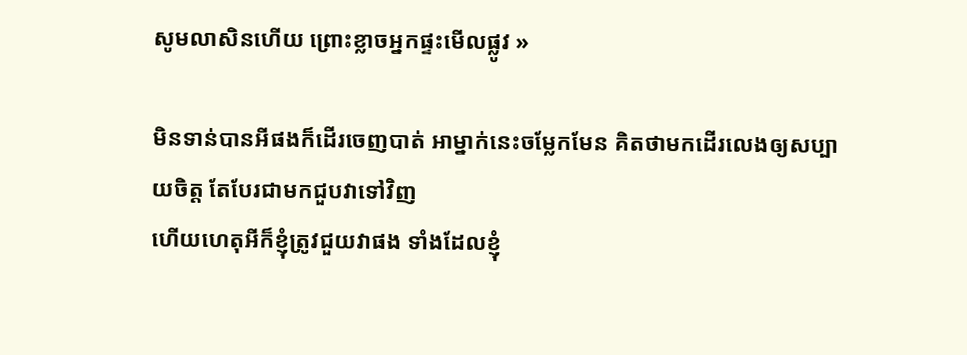សូមលាសិនហើយ ព្រោះខ្លាចអ្នកផ្ទះមើលផ្លូវ »

មិនទាន់បានអីផងក៏ដើរចេញបាត់ អាម្នាក់នេះចម្លែកមែន គិតថាមកដើរលេងឲ្យសប្បាយចិត្ត តែបែរជាមកជួបវាទៅវិញ
ហើយហេតុអីក៏ខ្ញុំត្រូវជួយវាផង ទាំងដែលខ្ញុំ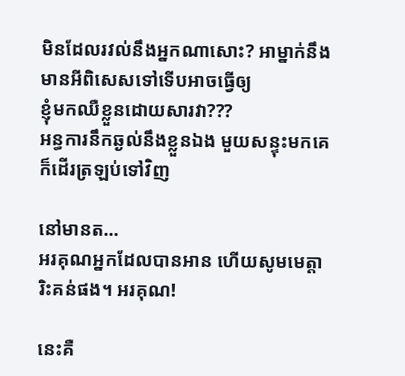មិនដែលរវល់នឹងអ្នកណាសោះ? អាម្នាក់នឹងមានអីពិសេសទៅទើបអាចធ្វើឲ្យ
ខ្ញុំមកឈឺខ្លួនដោយសារវា???
អន្ធការនឹកឆ្ងល់នឹងខ្លួនឯង មួយសន្ទុះមកគេក៏ដើរត្រឡប់ទៅវិញ

នៅមានត…
អរគុណអ្នកដែលបានអាន ហើយសូមមេត្តារិះគន់ផង។ អរគុណ!

នេះគឺ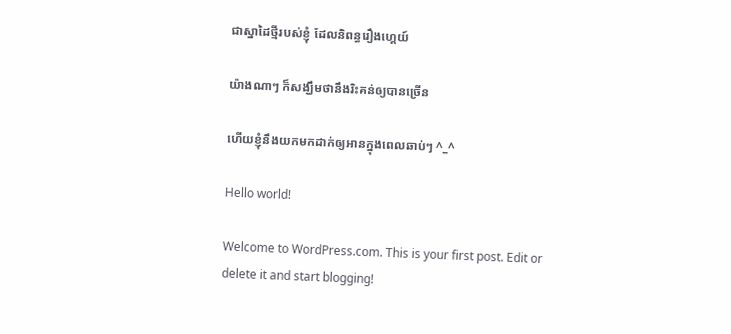ជាស្នាដៃថ្មីរបស់ខ្ញុំ ដែលនិពន្ធរឿងហ្គេយ៍

យ៉ាងណាៗ ក៏សង្ឃឹមថានឹងរិះគន់ឲ្យបានច្រើន

ហើយខ្ញុំនឹងយកមកដាក់ឲ្យអានក្នុងពេលឆាប់ៗ ^_^

Hello world!

Welcome to WordPress.com. This is your first post. Edit or delete it and start blogging!